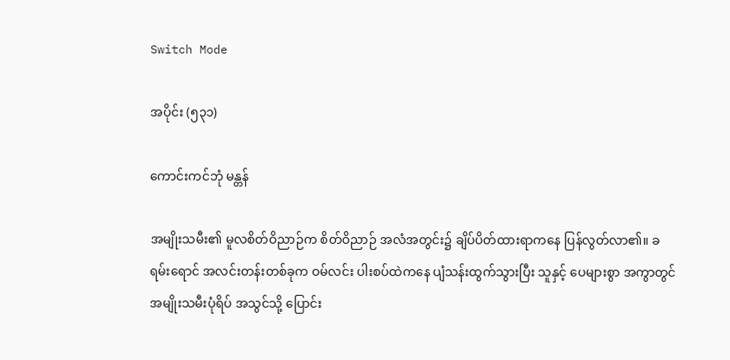Switch Mode

အပိုင်း (၅၃၁)

ကောင်းကင်ဘုံ မန္တန်

အမျိုးသမီး၏ မူလစိတ်ဝိညာဉ်က စိတ်ဝိညာဉ် အလံအတွင်း၌ ချိပ်ပိတ်ထားရာကနေ ပြန်လွတ်လာ၏။ ခရမ်းရောင် အလင်းတန်းတစ်ခုက ဝမ်လင်း ပါးစပ်ထဲကနေ ပျံသန်းထွက်သွားပြီး သူနှင့် ပေများစွာ အကွာတွင် အမျိုးသမီးပုံရိပ် အသွင်သို့ ပြောင်း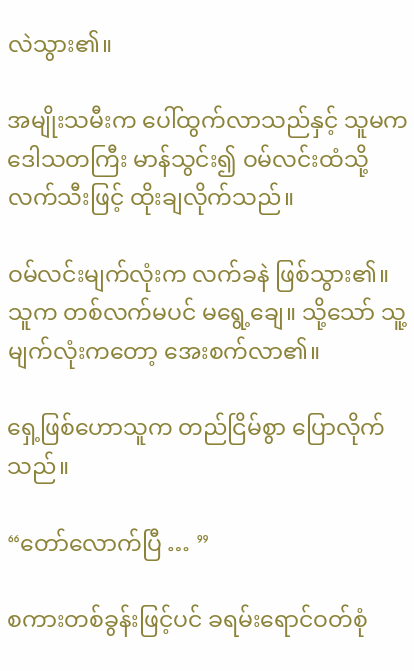လဲသွား၏။

အမျိုးသမီးက ပေါ်ထွက်လာသည်နှင့် သူမက ဒေါသတကြီး မာန်သွင်း၍ ဝမ်လင်းထံသို့ လက်သီးဖြင့် ထိုးချလိုက်သည်။

ဝမ်လင်းမျက်လုံးက လက်ခနဲ ဖြစ်သွား၏။ သူက တစ်လက်မပင် မရွေ့ချေ။ သို့သော် သူ့မျက်လုံးကတော့ အေးစက်လာ၏။

ရှေ့ဖြစ်ဟောသူက တည်ငြိမ်စွာ ပြောလိုက်သည်။

“တော်လောက်ပြီ … ”

စကားတစ်ခွန်းဖြင့်ပင် ခရမ်းရောင်ဝတ်စုံ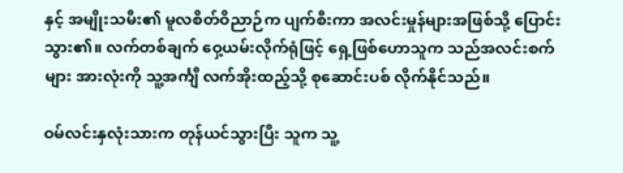နှင့် အမျိုးသမီး၏ မူလစိတ်ဝိညာဉ်က ပျက်စီးကာ အလင်းမှုန်များအဖြစ်သို့ ပြောင်းသွား၏။ လက်တစ်ချက် ဝှေ့ယမ်းလိုက်ရုံဖြင့် ရှေ့ဖြစ်ဟောသူက သည်အလင်းစက်များ အားလုံးကို သူ့အင်္ကျီ လက်အိုးထည့်သို့ စုဆောင်းပစ် လိုက်နိုင်သည်။

ဝမ်လင်းနှလုံးသားက တုန်ယင်သွားပြီး သူက သူ့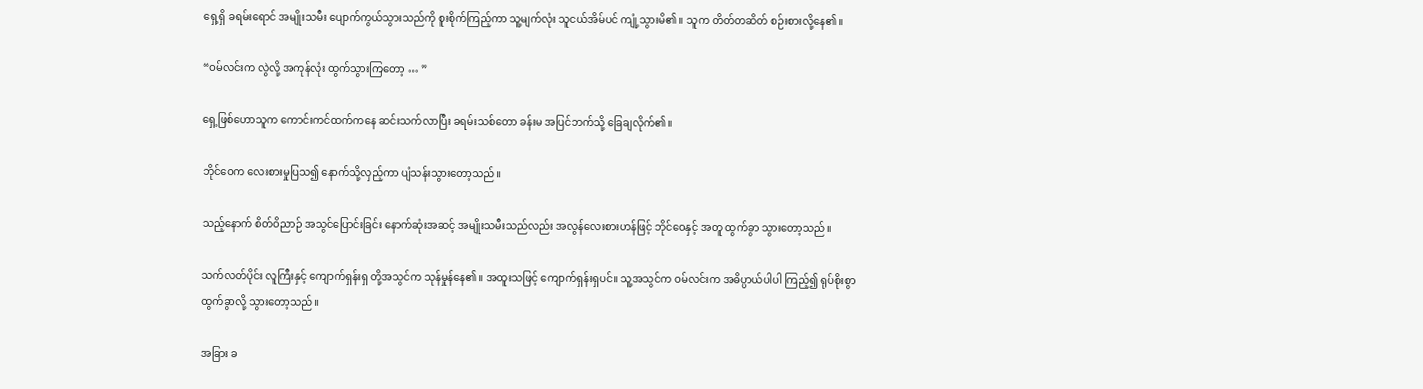ရှေ့ရှိ ခရမ်းရောင် အမျိုးသမီး ပျောက်ကွယ်သွားသည်ကို စူးစိုက်ကြည့်ကာ သူ့မျက်လုံး သူငယ်အိမ်ပင် ကျုံ့သွားမိ၏။ သူက တိတ်တဆိတ် စဉ်းစားလို့နေ၏။

“ဝမ်လင်းက လွဲလို့ အကုန်လုံး ထွက်သွားကြတော့ … ”

ရှေ့ဖြစ်ဟောသူက ကောင်းကင်ထက်ကနေ ဆင်းသက်လာပြီး ခရမ်းသစ်တော ခန်းမ အပြင်ဘက်သို့ ခြေချလိုက်၏။

ဘိုင်ဝေက လေးစားမှုပြသ၍ နောက်သို့လှည့်ကာ ပျံသန်းသွားတော့သည်။

သည့်နောက် စိတ်ဝိညာဉ် အသွင်ပြောင်းခြင်း နောက်ဆုံးအဆင့် အမျိုးသမီးသည်လည်း အလွန်လေးစားဟန်ဖြင့် ဘိုင်ဝေနှင့် အတူ ထွက်ခွာ သွားတော့သည်။

သက်လတ်ပိုင်း လူကြီးနှင့် ကျောက်ရှန်းရှ တို့အသွင်က သုန်မှုန်နေ၏။ အထူးသဖြင့် ကျောက်ရှန်းရှပင်။ သူ့အသွင်က ဝမ်လင်းက အဓိပ္ပာယ်ပါပါ ကြည့်၍ ရုပ်စိုးစွာ ထွက်ခွာလို့ သွားတော့သည်။

အခြား ခ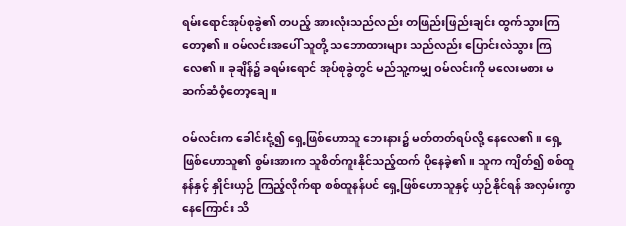ရမ်းရောင်အုပ်စုခွဲ၏ တပည့် အားလုံးသည်လည်း တဖြည်းဖြည်းချင်း ထွက်သွားကြတော့၏။ ဝမ်လင်းအပေါ် သူတို့ သဘောထားများ သည်လည်း ပြောင်းလဲသွား ကြလေ၏။ ခုချိန်၌ ခရမ်းရောင် အုပ်စုခွဲတွင် မည်သူ့ကမျှ ဝမ်လင်းကို မလေးမစား မဆက်ဆံဝံ့တော့ချေ။

ဝမ်လင်းက ခေါင်းငုံ့၍ ရှေ့ဖြစ်ဟောသူ ဘေးနား၌ မတ်တတ်ရပ်လို့ နေလေ၏။ ရှေ့ဖြစ်ဟောသူ၏ စွမ်းအားက သူစိတ်ကူးနိုင်သည့်ထက် ပိုနေခဲ့၏။ သူက ကျိတ်၍ စစ်ထူနန်နှင့် နှိုင်းယှဉ် ကြည့်လိုက်ရာ စစ်ထူနန်ပင် ရှေ့ဖြစ်ဟောသူနှင့် ယှဉ်နိုင်ရန် အလှမ်းကွာနေကြောင်း သိ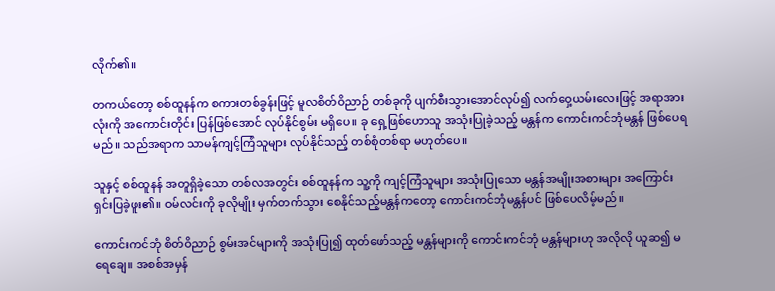လိုက်၏။

တကယ်တော့ စစ်ထူနန်က စကားတစ်ခွန်းဖြင့် မူလစိတ်ဝိညာဉ် တစ်ခုကို ပျက်စီးသွားအောင်လုပ်၍ လက်ဝှေ့ယမ်းလေးဖြင့် အရာအားလုံးကို အကောင်းတိုင်း ပြန်ဖြစ်အောင် လုပ်နိုင်စွမ်း မရှိပေ။ ခု ရှေ့ဖြစ်ဟောသူ အသုံးပြုခဲ့သည့် မန္တန်က ကောင်းကင်ဘုံမန္တန် ဖြစ်ပေရမည်။ သည်အရာက သာမန်ကျင့်ကြံသူများ လုပ်နိုင်သည့် တစ်စုံတစ်ရာ မဟုတ်ပေ။

သူနှင့် စစ်ထူနန် အတူရှိခဲ့သော တစ်လအတွင်း စစ်ထူနန်က သူ့ကို ကျင့်ကြံသူများ အသုံးပြုသော မန္တန်အမျိုးအစားများ အကြောင်း ရှင်းပြခဲ့ဖူး၏။ ဝမ်လင်းကို ခုလိုမျိုး မှက်တက်သွား စေနိုင်သည့်မန္တန်ကတော့ ကောင်းကင်ဘုံမန္တန်ပင် ဖြစ်ပေလိမ့်မည်။

ကောင်းကင်ဘုံ စိတ်ဝိညာဉ် စွမ်းအင်များကို အသုံးပြု၍ ထုတ်ဖော်သည့် မန္တန်များကို ကောင်းကင်ဘုံ မန္တန်များဟု အလိုလို ယူဆ၍ မရေချေ။ အစစ်အမှန်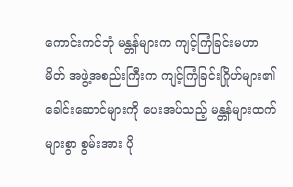ကောင်းကင်ဘုံ မန္တန်များက ကျင့်ကြံခြင်းမဟာမိတ် အဖွဲ့အစည်းကြီးက ကျင့်ကြံခြင်းဂြိုဟ်များ၏ ခေါင်းဆောင်များကို ပေးအပ်သည့် မန္တန်များထက် များစွာ စွမ်းအား ပို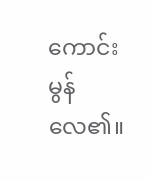ကောင်းမွန်လေ၏။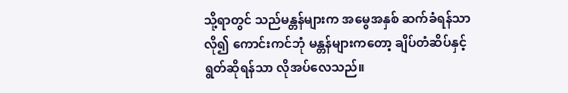သို့ရာတွင် သည်မန္တန်များက အမွေအနှစ် ဆက်ခံရန်သာလို၍ ကောင်းကင်ဘုံ မန္တန်များကတော့ ချိပ်တံဆိပ်နှင့် ရွတ်ဆိုရန်သာ လိုအပ်လေသည်။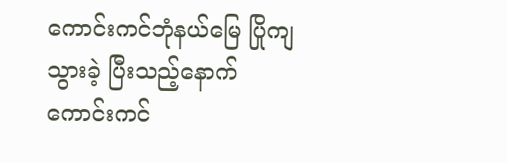ကောင်းကင်ဘုံနယ်မြေ ပြိုကျသွားခဲ့ ပြီးသည့်နောက် ကောင်းကင်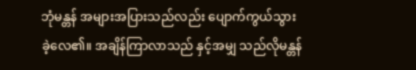ဘုံမန္တန် အများအပြားသည်လည်း ပျောက်ကွယ်သွား ခဲ့လေ၏။ အချိန်ကြာလာသည် နှင့်အမျှ သည်လိုမန္တန်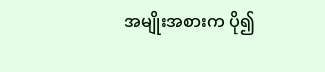အမျိုးအစားက ပို၍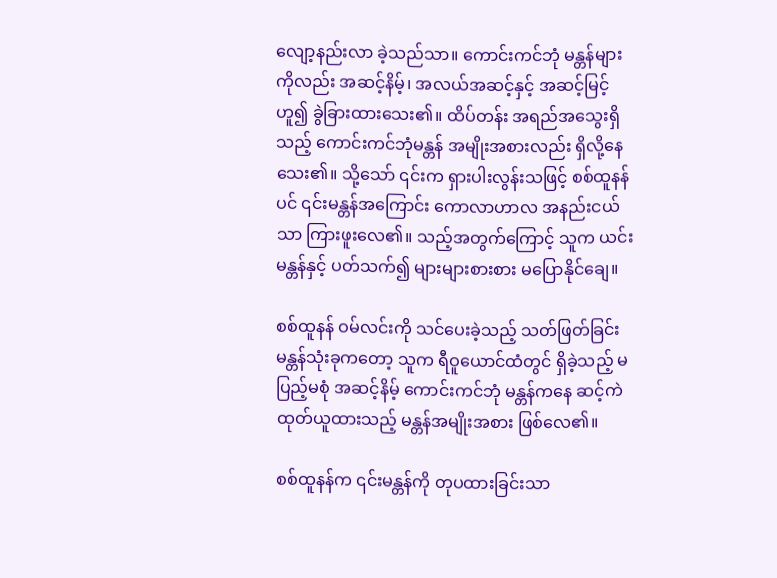လျော့နည်းလာ ခဲ့သည်သာ။ ကောင်းကင်ဘုံ မန္တန်များကိုလည်း အဆင့်နိမ့်၊ အလယ်အဆင့်နှင့် အဆင့်မြင့်ဟူ၍ ခွဲခြားထားသေး၏။ ထိပ်တန်း အရည်အသွေးရှိသည့် ကောင်းကင်ဘုံမန္တန် အမျိုးအစားလည်း ရှိလို့နေသေး၏။ သို့သော် ၎င်းက ရှားပါးလွန်းသဖြင့် စစ်ထူနန်ပင် ၎င်းမန္တန်အကြောင်း ကောလာဟာလ အနည်းငယ်သာ ကြားဖူးလေ၏။ သည့်အတွက်ကြောင့် သူက ယင်းမန္တန်နှင့် ပတ်သက်၍ များများစားစား မပြောနိုင်ချေ။

စစ်ထူနန် ဝမ်လင်းကို သင်ပေးခဲ့သည့် သတ်ဖြတ်ခြင်း မန္တန်သုံးခုကတော့ သူက ရီဝူယောင်ထံတွင် ရှိခဲ့သည့် မပြည့်မစုံ အဆင့်နိမ့် ကောင်းကင်ဘုံ မန္တန်ကနေ ဆင့်ကဲ ထုတ်ယူထားသည့် မန္တန်အမျိုးအစား ဖြစ်လေ၏။

စစ်ထူနန်က ၎င်းမန္တန်ကို တုပထားခြင်းသာ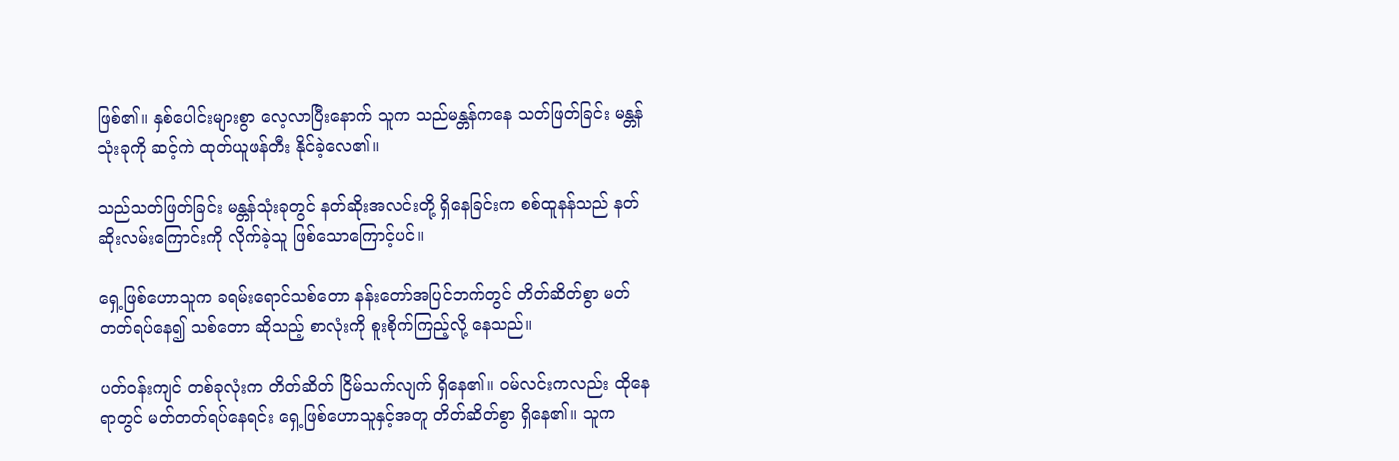ဖြစ်၏။ နှစ်ပေါင်းများစွာ လေ့လာပြီးနောက် သူက သည်မန္တန်ကနေ သတ်ဖြတ်ခြင်း မန္တန်သုံးခုကို ဆင့်ကဲ ထုတ်ယူဖန်တီး နိုင်ခဲ့လေ၏။

သည်သတ်ဖြတ်ခြင်း မန္တန်သုံးခုတွင် နတ်ဆိုးအလင်းတို့ ရှိနေခြင်းက စစ်ထူနန်သည် နတ်ဆိုးလမ်းကြောင်းကို လိုက်ခဲ့သူ ဖြစ်သောကြောင့်ပင်။

ရှေ့ဖြစ်ဟောသူက ခရမ်းရောင်သစ်တော နန်းတော်အပြင်ဘက်တွင် တိတ်ဆိတ်စွာ မတ်တတ်ရပ်နေ၍ သစ်တော ဆိုသည့် စာလုံးကို စူးစိုက်ကြည့်လို့ နေသည်။

ပတ်ဝန်းကျင် တစ်ခုလုံးက တိတ်ဆိတ် ငြိမ်သက်လျက် ရှိနေ၏။ ဝမ်လင်းကလည်း ထိုနေရာတွင် မတ်တတ်ရပ်နေရင်း ရှေ့ဖြစ်ဟောသူနှင့်အတူ တိတ်ဆိတ်စွာ ရှိနေ၏။ သူက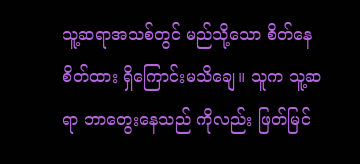သူ့ဆရာအသစ်တွင် မည်သို့သော စိတ်နေစိတ်ထား ရှိကြောင်းမသိချေ။ သူက သူ့ဆရာ ဘာတွေးနေသည် ကိုလည်း ဖြတ်မြင်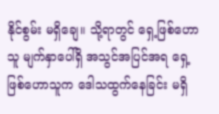နိုင်စွမ်း မရှိချေ။ သို့ရာတွင် ရှေ့ဖြစ်ဟောသူ မျက်နှာပေါ်ရှိ အသွင်အပြင်အရ ရှေ့ဖြစ်ဟောသူက‌ ဒေါသထွက်နေခြင်း မရှိ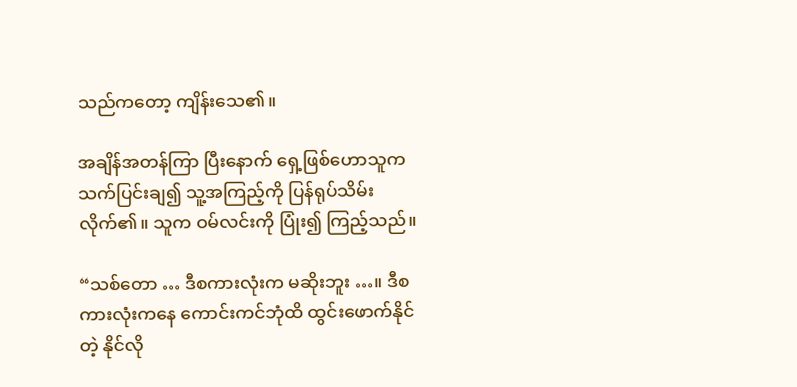သည်ကတော့ ကျိန်းသေ၏။

အချိန်အတန်ကြာ ပြီးနောက် ရှေ့ဖြစ်ဟောသူက သက်ပြင်းချ၍ သူ့အကြည့်ကို ပြန်ရုပ်သိမ်းလိုက်၏။ သူက ဝမ်လင်းကို ပြုံး၍ ကြည့်သည်။

“သစ်တော … ဒီစကားလုံးက မဆိုးဘူး …။ ဒီစကားလုံးကနေ ကောင်းကင်ဘုံထိ ထွင်းဖောက်နိုင်တဲ့ နိုင်လို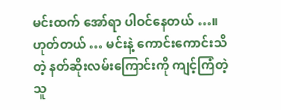မင်းထက် အော်ရာ ပါဝင်နေတယ် …။ ဟုတ်တယ် … မင်းနဲ့ ကောင်းကောင်းသိတဲ့ နတ်ဆိုးလမ်းကြောင်းကို ကျင့်ကြံတဲ့သူ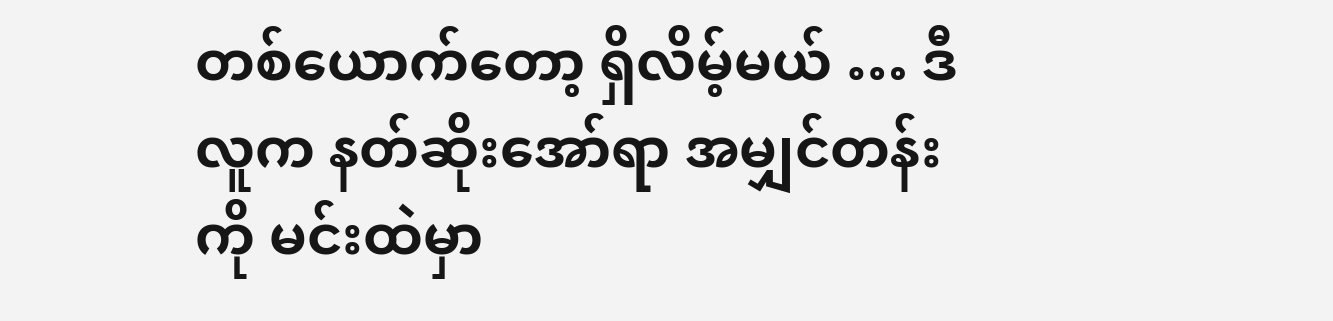တစ်ယောက်တော့ ရှိလိမ့်မယ် … ဒီလူက နတ်ဆိုးအော်ရာ အမျှင်တန်းကို မင်းထဲမှာ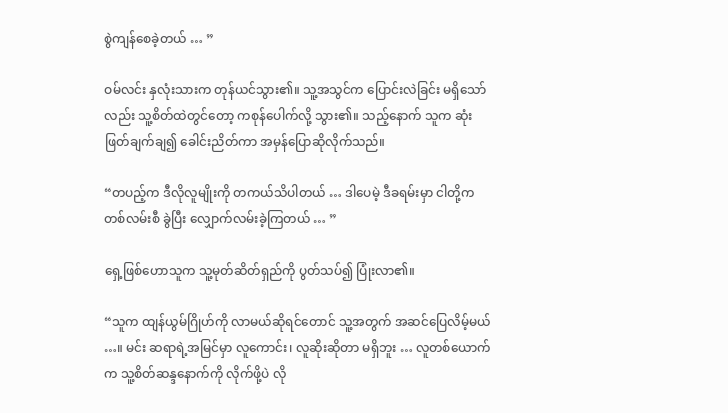စွဲကျန်စေခဲ့တယ် … ”

ဝမ်လင်း နှလုံးသားက တုန်ယင်သွား၏။ သူ့အသွင်က ပြောင်းလဲခြင်း မရှိသော်လည်း သူ့စိတ်ထဲတွင်တော့ ကစုန်ပေါက်လို့ သွား၏။ သည့်နောက် သူက ဆုံးဖြတ်ချက်ချ၍ ခေါင်းညိတ်ကာ အမှန်ပြောဆိုလိုက်သည်။

“တပည့်က ဒီလိုလူမျိုးကို တကယ်သိပါတယ် … ဒါပေမဲ့ ဒီခရမ်းမှာ ငါတို့က တစ်လမ်းစီ ခွဲပြီး လျှောက်လမ်းခဲ့ကြတယ် … ”

ရှေ့ဖြစ်ဟောသူက သူ့မုတ်ဆိတ်ရှည်ကို ပွတ်သပ်၍ ပြုံးလာ၏။

“သူက ထျန်ယွမ်ဂြိုဟ်ကို လာမယ်ဆိုရင်တောင် သူ့အတွက် အဆင်ပြေလိမ့်မယ် …။ မင်း ဆရာရဲ့အမြင်မှာ လူကောင်း၊ လူဆိုးဆိုတာ မရှိဘူး … လူတစ်ယောက်က သူ့စိတ်ဆန္ဒနောက်ကို လိုက်ဖို့ပဲ လို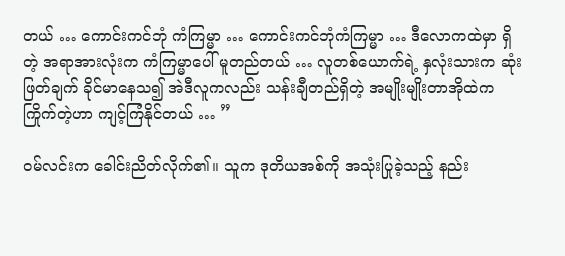တယ် … ကောင်းကင်ဘုံ ကံကြမ္မာ … ကောင်းကင်ဘုံကံကြမ္မာ … ဒီလောကထဲမှာ ရှိတဲ့ အရာအားလုံးက ကံကြမ္မာပေါ် မူတည်တယ် … လူတစ်ယောက်ရဲ့ နှလုံးသားက ဆုံးဖြတ်ချက် ခိုင်မာနေသ၍ အဲဒီလူကလည်း သန်းချီတည်ရှိတဲ့ အမျိုးမျိုးတာအိုထဲက ကြိုက်တဲ့ဟာ ကျင့်ကြံနိုင်တယ် … ”

ဝမ်လင်းက ခေါင်းညိတ်လိုက်၏။ သူက ဒုတိယအစ်ကို အသုံးပြုခဲ့သည့် နည်း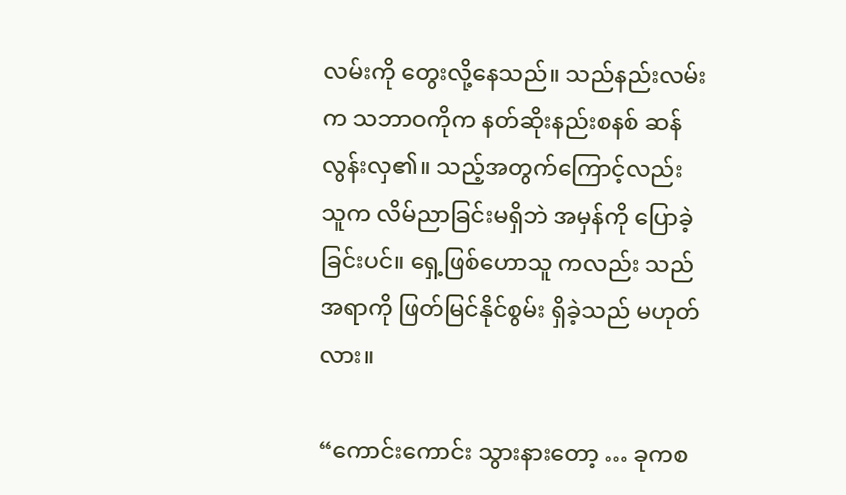လမ်းကို တွေးလို့နေသည်။ သည်နည်းလမ်းက သဘာဝကိုက နတ်ဆိုးနည်းစနစ် ဆန်လွန်းလှ၏။ သည့်အတွက်ကြောင့်လည်း သူက လိမ်ညာခြင်းမရှိဘဲ အမှန်ကို ပြောခဲ့ခြင်းပင်။ ရှေ့ဖြစ်ဟောသူ ကလည်း သည်အရာကို ဖြတ်မြင်နိုင်စွမ်း ရှိခဲ့သည် မဟုတ်လား။

“ကောင်းကောင်း သွားနားတော့ … ခုကစ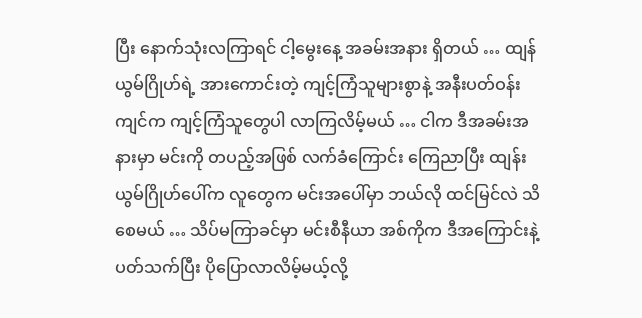ပြီး နောက်သုံးလကြာရင် ငါ့မွေးနေ့ အခမ်းအနား ရှိတယ် … ထျန်ယွမ်ဂြိုဟ်ရဲ့ အားကောင်းတဲ့ ကျင့်ကြံသူများစွာနဲ့ အနီးပတ်ဝန်းကျင်က ကျင့်ကြံသူတွေပါ လာကြလိမ့်မယ် … ငါက ဒီအခမ်းအနားမှာ မင်းကို တပည့်အဖြစ် လက်ခံကြောင်း ကြေညာပြီး ထျန်းယွမ်ဂြိုဟ်ပေါ်က လူတွေက မင်းအပေါ်မှာ ဘယ်လို ထင်မြင်လဲ သိစေမယ် … သိပ်မကြာခင်မှာ မင်းစီနီယာ အစ်ကိုက ဒီအကြောင်းနဲ့ ပတ်သက်ပြီး ပိုပြောလာလိမ့်မယ့်လို့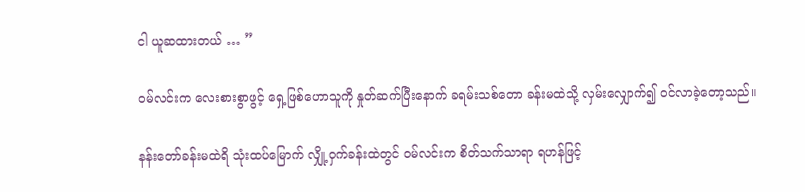ငါ ယူဆထားတယ် … ”

ဝမ်လင်းက လေးစားစွာဖွင့် ရှေ့ဖြစ်ဟောသူကို နှုတ်ဆက်ပြီးနောက် ခရမ်းသစ်တော ခန်းမထဲသို့ လှမ်းလျှောက်၍ ဝင်လာခဲ့တော့သည်။

နန်းတော်ခန်းမထဲရိ သုံးထပ်မြောက် လျှို့ဝှက်ခန်းထဲတွင် ဝမ်လင်းက စိတ်သက်သာရာ ရဟန်ဖြင့်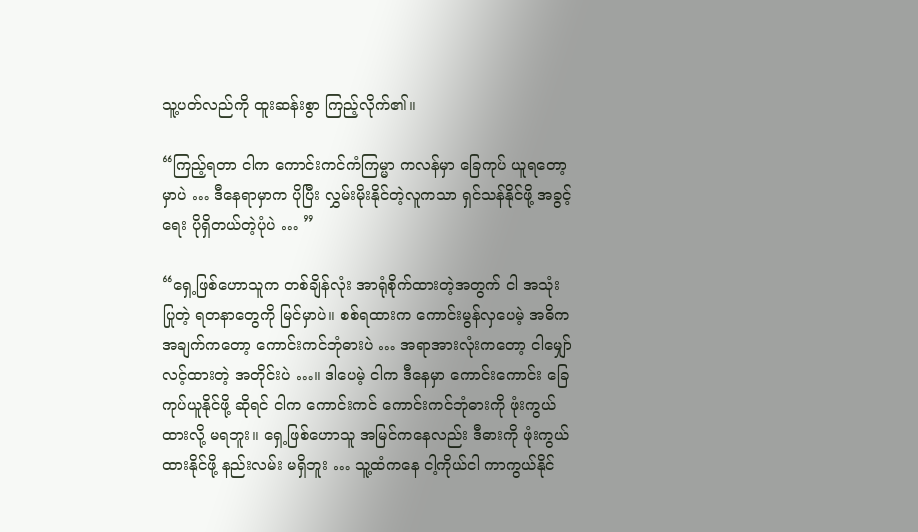သူ့ပတ်လည်ကို ထူးဆန်းစွာ ကြည့်လိုက်၏။

“ကြည့်ရတာ ငါက ကောင်းကင်ကံကြမ္မာ ကလန်မှာ ခြေကုပ် ယူရတော့မှာပဲ … ဒီနေရာမှာက ပိုပြီး လွှမ်းမိုးနိုင်တဲ့လူကသာ ရှင်သန်နိုင်ဖို့ အခွင့်ရေး ပိုရှိတယ်တဲ့ပုံပဲ … ”

“ရှေ့ဖြစ်ဟောသူက တစ်ချိန်လုံး အာရုံစိုက်ထားတဲ့အတွက် ငါ အသုံးပြုတဲ့ ရတနာတွေကို မြင်မှာပဲ။ စစ်ရထားက ကောင်းမွန်လှပေမဲ့ အဓိကအချက်ကတော့ ကောင်းကင်ဘုံဓားပဲ … အရာအားလုံးကတော့ ငါမျှော်လင့်ထားတဲ့ အတိုင်းပဲ …။ ဒါပေမဲ့ ငါက ဒီနေမှာ ကောင်းကောင်း ခြေကုပ်ယူနိုင်ဖို့ ဆိုရင် ငါက ကောင်းကင် ကောင်းကင်ဘုံဓားကို ဖုံးကွယ်ထားလို့ မရဘူး။ ရှေ့ဖြစ်ဟောသူ အမြင်ကနေလည်း ဒီဓားကို ဖုံးကွယ်ထားနိုင်ဖို့ နည်းလမ်း မရှိဘူး … သူ့ထံကနေ ငါ့ကိုယ်ငါ ကာကွယ်နိုင်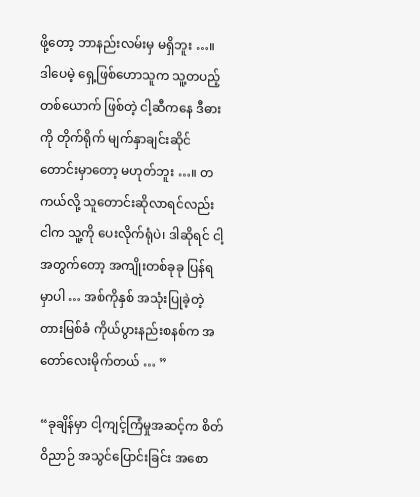ဖို့တော့ ဘာနည်းလမ်းမှ မရှိဘူး …။ ဒါပေမဲ့ ရှေ့ဖြစ်ဟောသူက သူ့တပည့်တစ်ယောက် ဖြစ်တဲ့ ငါ့ဆီကနေ ဒီဓားကို တိုက်ရိုက် မျက်နှာချင်းဆိုင် တောင်းမှာတော့ မဟုတ်ဘူး …။ တကယ်လို့ သူတောင်းဆိုလာရင်လည်း ငါက သူ့ကို ပေးလိုက်ရုံပဲ၊ ဒါဆိုရင် ငါ့အတွက်တော့ အကျိုးတစ်ခုခု ပြန်ရမှာပါ … အစ်ကိုနှစ် အသုံးပြုခဲ့တဲ့ တားမြစ်ခံ ကိုယ်ပွားနည်းစနစ်က အတော်လေးမိုက်တယ် … ”

“ခုချိန်မှာ ငါ့ကျင့်ကြံမှုအဆင့်က စိတ်ဝိညာဉ် အသွင်ပြောင်းခြင်း အစော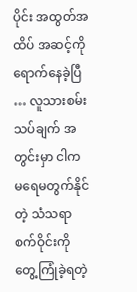ပိုင်း အထွတ်အထိပ် အဆင့်ကို ရောက်နေခဲ့ပြီ … လူသားစမ်းသပ်ချက် အတွင်းမှာ ငါက မရေမတွက်နိုင်တဲ့ သံသရာစက်ဝိုင်းကို တွေ့ကြုံခဲ့ရတဲ့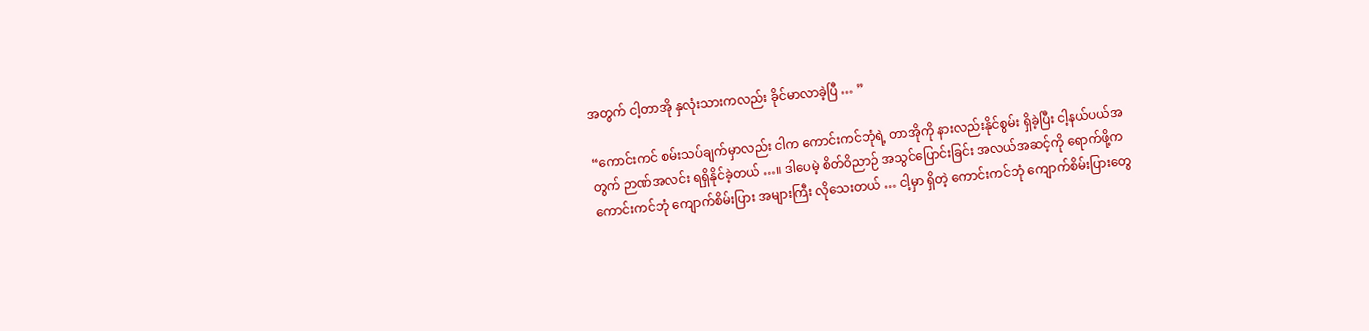အတွက် ငါ့တာအို နှလုံးသားကလည်း ခိုင်မာလာခဲ့ပြီ … ”

“ကောင်းကင် စမ်းသပ်ချက်မှာလည်း ငါက ကောင်းကင်ဘုံရဲ့ တာအိုကို နားလည်းနိုင်စွမ်း ရှိခဲ့ပြီး ငါ့နယ်ပယ်အတွက် ဉာဏ်အလင်း ရရှိနိုင်ခဲ့တယ် …။ ဒါပေမဲ့ စိတ်ဝိညာဉ် အသွင်ပြောင်းခြင်း အလယ်အဆင့်ကို ရောက်ဖို့က ကောင်းကင်ဘုံ ကျောက်စိမ်းပြား အများကြီး လိုသေးတယ် … ငါ့မှာ ရှိတဲ့ ကောင်းကင်ဘုံ ကျောက်စိမ်းပြားတွေ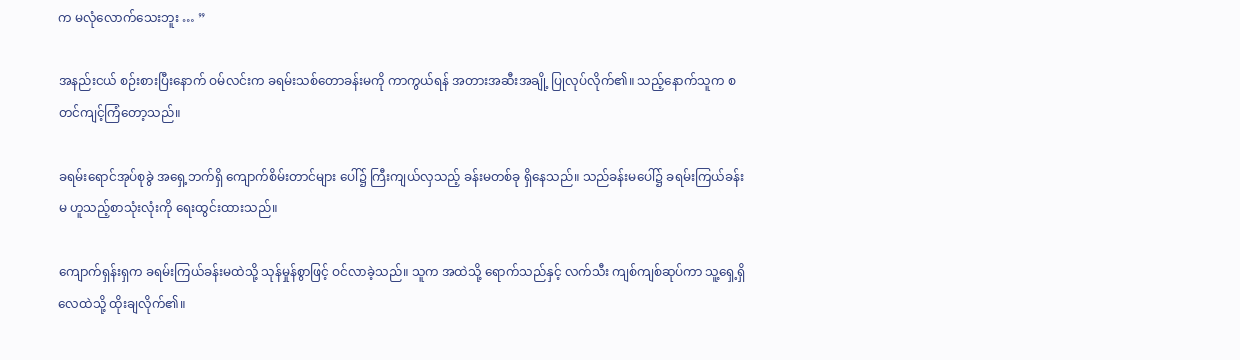က မလုံလောက်သေးဘူး … ”

အနည်းငယ် စဉ်းစားပြီးနောက် ဝမ်လင်းက ခရမ်းသစ်တောခန်းမကို ကာကွယ်ရန် အတားအဆီးအချို့ ပြုလုပ်လိုက်၏။ သည့်နောက်သူက စတင်ကျင့်ကြံတော့သည်။

ခရမ်းရောင်အုပ်စုခွဲ အရှေ့ဘက်ရှိ ကျောက်စိမ်းတာင်များ ပေါ်၌ ကြီးကျယ်လှသည့် ခန်းမတစ်ခု ရှိနေသည်။ သည်ခန်းမပေါ်၌ ခရမ်းကြယ်ခန်းမ ဟူသည့်စာသုံးလုံးကို ရေးထွင်းထားသည်။

ကျောက်ရှန်းရှက ခရမ်းကြယ်ခန်းမထဲသို့ သုန်မှုန်စွာဖြင့် ဝင်လာခဲ့သည်။ သူက အထဲသို့ ရောက်သည်နှင့် လက်သီး ကျစ်ကျစ်ဆုပ်ကာ သူ့ရှေ့ရှိ လေထဲသို့ ထိုးချလိုက်၏။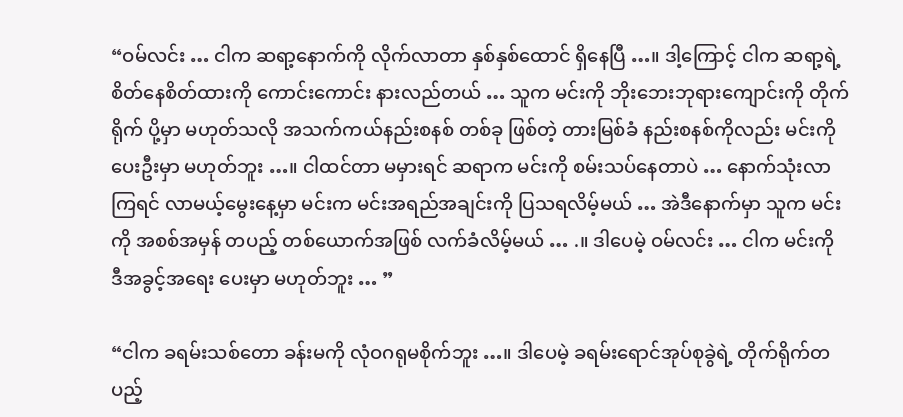“ဝမ်လင်း … ငါက ဆရာ့နောက်ကို လိုက်လာတာ နှစ်နှစ်ထောင် ရှိနေပြီ …။ ဒါ့ကြောင့် ငါက ဆရာ့ရဲ့ စိတ်နေစိတ်ထားကို ကောင်းကောင်း နားလည်တယ် … သူက မင်းကို ဘိုးဘေးဘုရားကျောင်းကို တိုက်ရိုက် ပို့မှာ မဟုတ်သလို အသက်ကယ်နည်းစနစ် တစ်ခု ဖြစ်တဲ့ တားမြစ်ခံ နည်းစနစ်ကိုလည်း မင်းကို ပေးဦးမှာ မဟုတ်ဘူး …။ ငါထင်တာ မမှားရင် ဆရာက မင်းကို စမ်းသပ်နေတာပဲ … နောက်သုံးလာကြရင် လာမယ့်မွေးနေ့မှာ မင်းက မင်းအရည်အချင်းကို ပြသရလိမ့်မယ် … အဲဒီနောက်မှာ သူက မင်းကို အစစ်အမှန် တပည့် တစ်ယောက်အဖြစ် လက်ခံလိမ့်မယ် … .။ ဒါပေမဲ့ ဝမ်လင်း … ငါက မင်းကို ဒီအခွင့်အရေး ပေးမှာ မဟုတ်ဘူး … ”

“ငါက ခရမ်းသစ်တော ခန်းမကို လုံဝဂရုမစိုက်ဘူး …။ ဒါပေမဲ့ ခရမ်းရောင်အုပ်စုခွဲရဲ့ တိုက်ရိုက်တပည့်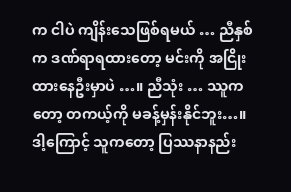က ငါပဲ ကျိန်းသေဖြစ်ရမယ် … ညီနှစ်က ဒဏ်ရာရထားတော့ မင်းကို အငြိုးထားနေဦးမှာပဲ …။ ညီသုံး … ဿူကတော့ တကယ့်ကို မခန့်မှန်းနိုင်ဘူး…။ ဒါ့ကြောင့် သူကတော့ ပြဿနာနည်း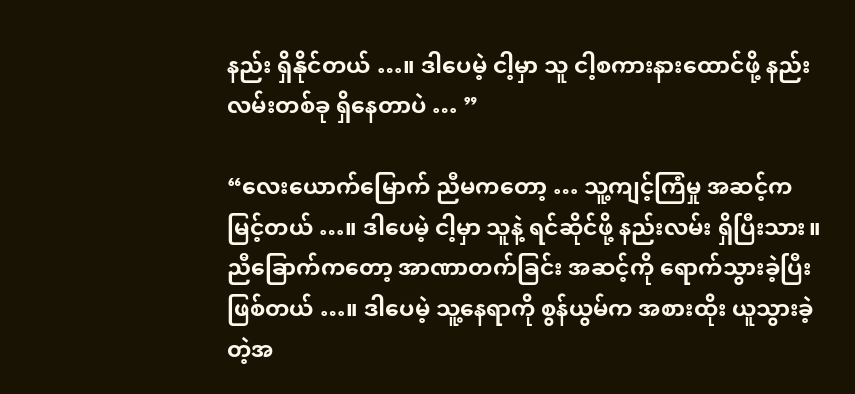နည်း ရှိနိုင်တယ် …။ ဒါပေမဲ့ ငါ့မှာ သူ ငါ့စကားနားထောင်ဖို့ နည်းလမ်းတစ်ခု ရှိနေတာပဲ … ”

“လေးယောက်မြောက် ညီမကတော့ … သူ့ကျင့်ကြံမှု အဆင့်က မြင့်တယ် …။ ဒါပေမဲ့ ငါ့မှာ သူနဲ့ ရင်ဆိုင်ဖို့ နည်းလမ်း ရှိပြီးသား။ ညီခြောက်ကတော့ အာဏာတက်ခြင်း အဆင့်ကို ရောက်သွားခဲ့ပြီး ဖြစ်တယ် …။ ဒါပေမဲ့ သူ့နေရာကို စွန်ယွမ်က အစားထိုး ယူသွားခဲ့တဲ့အ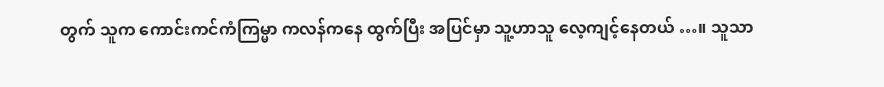တွက် သူက ကောင်းကင်ကံကြမ္မာ ကလန်ကနေ ထွက်ပြီး အပြင်မှာ သူ့ဟာသူ လေ့ကျင့်နေတယ် …။ သူသာ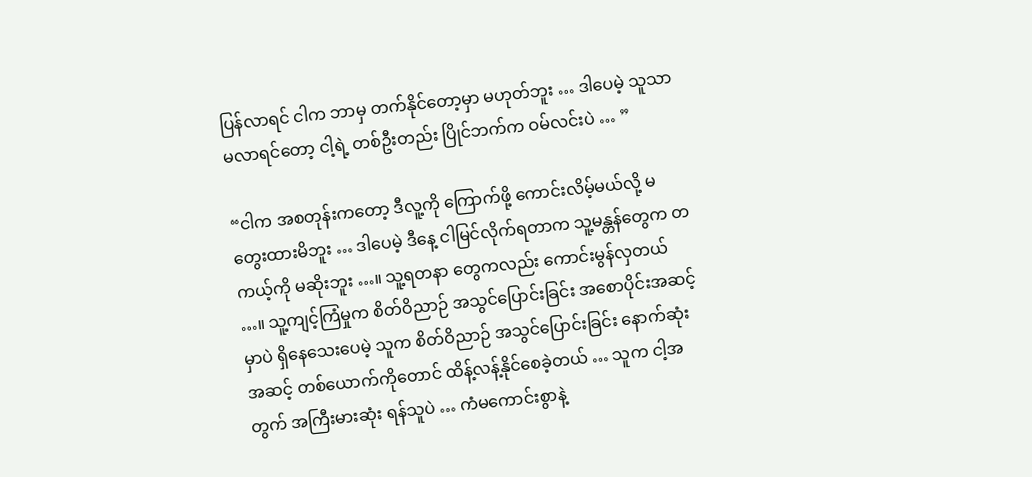ပြန်လာရင် ငါက ဘာမှ တက်နိုင်တော့မှာ မဟုတ်ဘူး … ဒါပေမဲ့ သူသာ မလာရင်တော့ ငါ့ရဲ့ တစ်ဦးတည်း ပြိုင်ဘက်က ဝမ်လင်းပဲ … ”

“ငါက အစတုန်းကတော့ ဒီလူ့ကို ကြောက်ဖို့ ကောင်းလိမ့်မယ်လို့ မတွေးထားမိဘူး … ဒါပေမဲ့ ဒီနေ့ ငါမြင်လိုက်ရတာက သူ့မန္တန်တွေက တကယ့်ကို မဆိုးဘူး …။ သူ့ရတနာ တွေကလည်း ကောင်းမွန်လှတယ် …။ သူ့ကျင့်ကြံမှုက စိတ်ဝိညာဉ် အသွင်ပြောင်းခြင်း အစောပိုင်းအဆင့်မှာပဲ ရှိနေသေးပေမဲ့ သူက စိတ်ဝိညာဉ် အသွင်ပြောင်းခြင်း နောက်ဆုံးအဆင့် တစ်ယောက်ကိုတောင် ထိန့်လန့်နိုင်စေခဲ့တယ် … သူက ငါ့အတွက် အကြီးမားဆုံး ရန်သူပဲ … ကံမကောင်းစွာနဲ့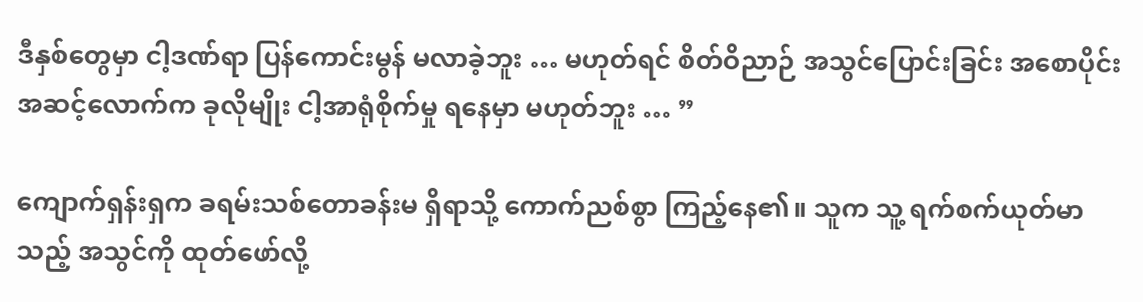ဒီနှစ်တွေမှာ ငါ့ဒဏ်ရာ ပြန်ကောင်းမွန် မလာခဲ့ဘူး … မဟုတ်ရင် စိတ်ဝိညာဉ် အသွင်ပြောင်းခြင်း အစောပိုင်း အဆင့်လောက်က ခုလိုမျိုး ငါ့အာရုံစိုက်မှု ရနေမှာ မဟုတ်ဘူး … ”

ကျောက်ရှန်းရှက ခရမ်းသစ်တောခန်းမ ရှိရာသို့ ကောက်ညစ်စွာ ကြည့်နေ၏။ သူက သူ့ ရက်စက်ယုတ်မာသည့် အသွင်ကို ထုတ်ဖော်လို့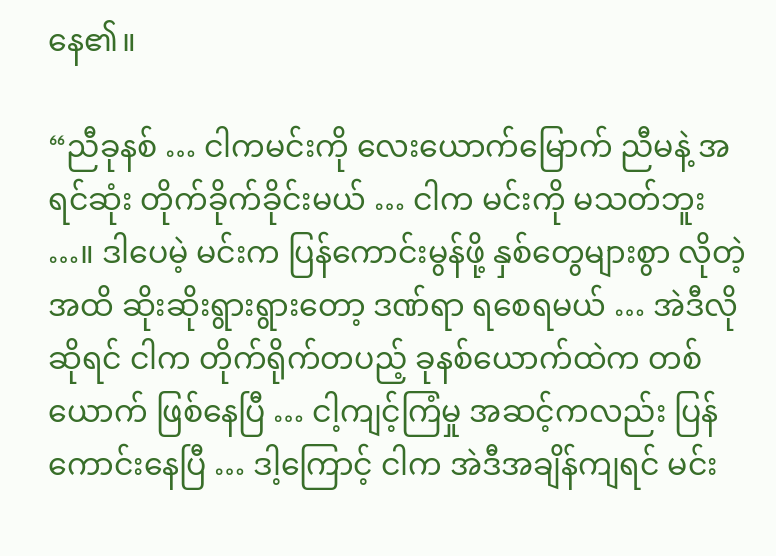နေ၏။

“ညီခုနစ် … ငါကမင်းကို လေးယောက်မြောက် ညီမနဲ့ အရင်ဆုံး တိုက်ခိုက်ခိုင်းမယ် … ငါက မင်းကို မသတ်ဘူး …။ ဒါပေမဲ့ မင်းက ပြန်ကောင်းမွန်ဖို့ နှစ်တွေများစွာ လိုတဲ့အထိ ဆိုးဆိုးရွားရွားတော့ ဒဏ်ရာ ရစေရမယ် … အဲဒီလိုဆိုရင် ငါက တိုက်ရိုက်တပည့် ခုနစ်ယောက်ထဲက တစ်ယောက် ဖြစ်နေပြီ … ငါ့ကျင့်ကြံမှု အဆင့်ကလည်း ပြန်ကောင်းနေပြီ … ဒါ့ကြောင့် ငါက အဲဒီအချိန်ကျရင် မင်း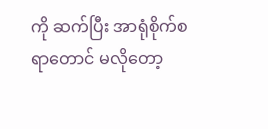ကို ဆက်ပြီး အာရုံစိုက်စရာတောင် မလိုတော့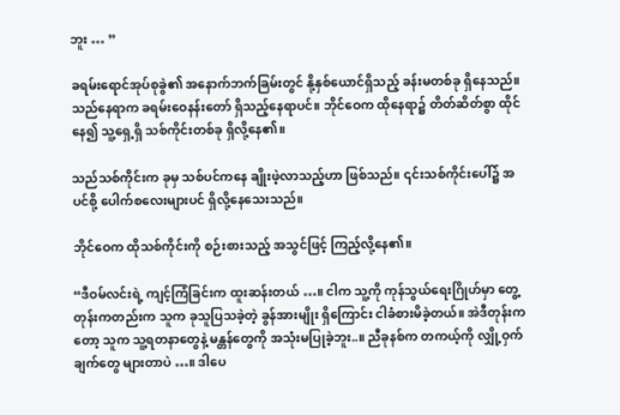ဘူး … ”

ခရမ်းရောင်အုပ်စုခွဲ၏ အနောက်ဘက်ခြမ်းတွင် နို့နှစ်ယောင်ရှိသည့် ခန်းမတစ်ခု ရှိနေသည်။ သည်နေရာက ခရမ်းဝေနန်းတော် ရှိသည့်နေရာပင်။ ဘိုင်ဝေက ထိုနေရာ၌ တိတ်ဆိတ်စွာ ထိုင်နေ၍ သူ့ရှေ့ရှိ သစ်ကိုင်းတစ်ခု ရှိလို့နေ၏။

သည်သစ်ကိုင်းက ခုမှ သစ်ပင်ကနေ ချိုးဖဲ့လာသည့်ဟာ ဖြစ်သည်။ ၎င်းသစ်ကိုင်းပေါ်၌ အပင်စို့ ပေါက်စလေးများပင် ရှိလို့နေသေးသည်။

ဘိုင်ဝေက ထိုသစ်ကိုင်းကို စဉ်းစားသည့် အသွင်ဖြင့် ကြည့်လို့နေ၏။

“ဒီဝမ်လင်းရဲ့ ကျင့်ကြံခြင်းက ထူးဆန်းတယ် …။ ငါက သူ့ကို ကုန်သွယ်ရေးဂြိုဟ်မှာ တွေ့တုန်းကတည်းက သူက ခုသူပြသခဲ့တဲ့ ခွန်အားမျိုး ရှိကြောင်း ငါခံစားမိခဲ့တယ်။ အဲဒီတုန်းကတော့ သူက သူ့ရတနာတွေနဲ့ မန္တန်တွေကို အသုံးမပြုခဲ့ဘူး..။ ညီခုနစ်က တကယ့်ကို လျှို့ဝှက်ချက်တွေ များတာပဲ …။ ဒါပေ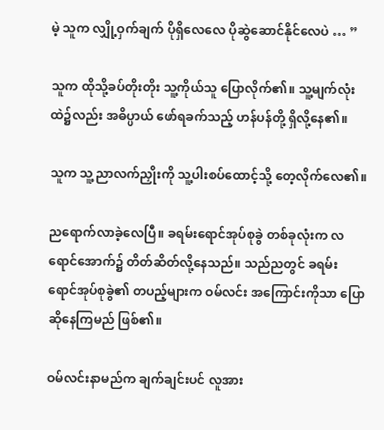မဲ့ သူက လျှို့ဝှက်ချက် ပိုရှိလေလေ ပိုဆွဲဆောင်နိုင်လေပဲ … ”

သူက ထိုသို့ခပ်တိုးတိုး သူ့ကိုယ်သူ ပြောလိုက်၏။ သူ့မျက်လုံးထဲ၌လည်း အဓိပ္ပာယ် ဖော်ရခက်သည့် ဟန်ပန်တို့ ရှိလို့နေ၏။

သူက သူ့ညာလက်ညှိုးကို သူ့ပါးစပ်ထောင့်သို့ တေ့လိုက်လေ၏။

ညရောက်လာခဲ့လေပြီ။ ခရမ်းရောင်အုပ်စုခွဲ တစ်ခုလုံးက လရောင်အောက်၌ တိတ်ဆိတ်လို့နေသည်။ သည်ညတွင် ခရမ်းရောင်အုပ်စုခွဲ၏ တပည့်များက ဝမ်လင်း အကြောင်းကိုသာ ပြောဆိုနေကြမည် ဖြစ်၏။

ဝမ်လင်းနာမည်က ချက်ချင်းပင် လူအား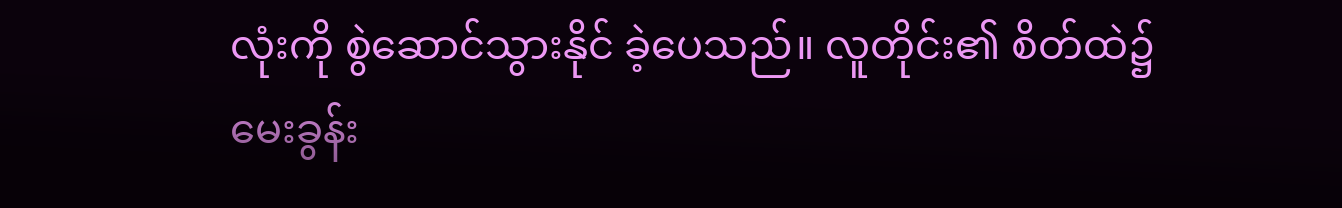လုံးကို စွဲဆောင်သွားနိုင် ခဲ့ပေသည်။ လူတိုင်း၏ စိတ်ထဲ၌ မေးခွန်း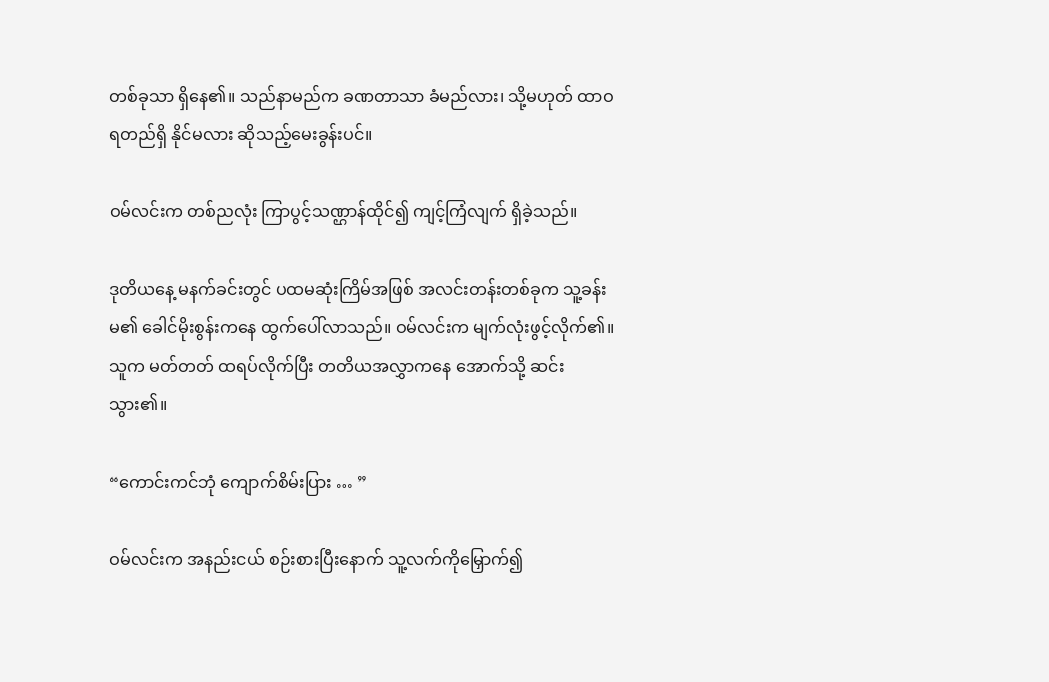တစ်ခုသာ ရှိနေ၏။ သည်နာမည်က ခဏတာသာ ခံမည်လား၊ သို့မဟုတ် ထာဝရတည်ရှိ နိုင်မလား ဆိုသည့်မေးခွန်းပင်။

ဝမ်လင်းက တစ်ညလုံး ကြာပွင့်သဏ္ဌာန်ထိုင်၍ ကျင့်ကြံလျက် ရှိခဲ့သည်။

ဒုတိယနေ့ မနက်ခင်းတွင် ပထမဆုံးကြိမ်အဖြစ် အလင်းတန်းတစ်ခုက သူ့ခန်းမ၏ ခေါင်မိုးစွန်းကနေ ထွက်ပေါ်လာသည်။ ဝမ်လင်းက မျက်လုံးဖွင့်လိုက်၏။ သူက မတ်တတ် ထရပ်လိုက်ပြီး တတိယအလွှာကနေ အောက်သို့ ဆင်းသွား၏။

“ကောင်းကင်ဘုံ ကျောက်စိမ်းပြား … ”

ဝမ်လင်းက အနည်းငယ် စဉ်းစားပြီးနောက် သူ့လက်ကိုမြှောက်၍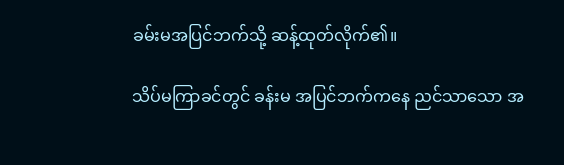ခမ်းမအပြင်ဘက်သို့ ဆန့်ထုတ်လိုက်၏။

သိပ်မကြာခင်တွင် ခန်းမ အပြင်ဘက်ကနေ ညင်သာသော အ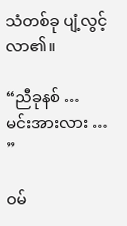သံတစ်ခု ပျံ့လွင့်လာ၏။

“ညီခုနစ် … မင်းအားလား … ”

ဝမ်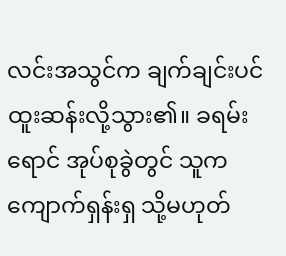လင်းအသွင်က ချက်ချင်းပင် ထူးဆန်းလို့သွား၏။ ခရမ်းရောင် အုပ်စုခွဲတွင် သူက ကျောက်ရှန်းရှ သို့မဟုတ်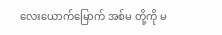လေးယောက်မြောက် အစ်မ တို့ကို မ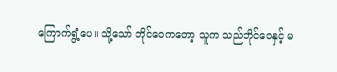ကြောက်ရွံ့ပေ။ သို့သော် ဘိုင်ဝေကတော့ သူက သည်ဘိုင်ဝေနှင့် မ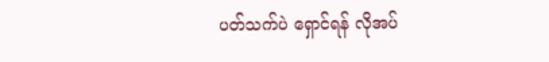ပတ်သက်ပဲ ရှောင်ရန် လိုအပ်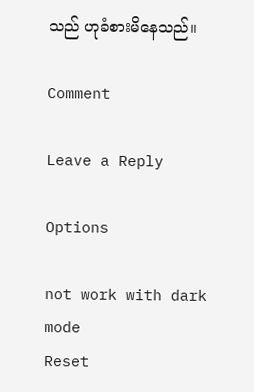သည် ဟုခံစားမိနေသည်။

Comment

Leave a Reply

Options

not work with dark mode
Reset